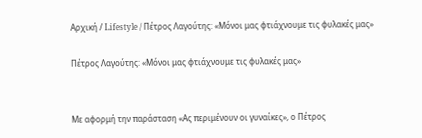Αρχική / Lifestyle / Πέτρος Λαγούτης: «Μόνοι μας φτιάχνουμε τις φυλακές μας»

Πέτρος Λαγούτης: «Μόνοι μας φτιάχνουμε τις φυλακές μας»


Με αφορμή την παράσταση «Ας περιμένουν οι γυναίκες», ο Πέτρος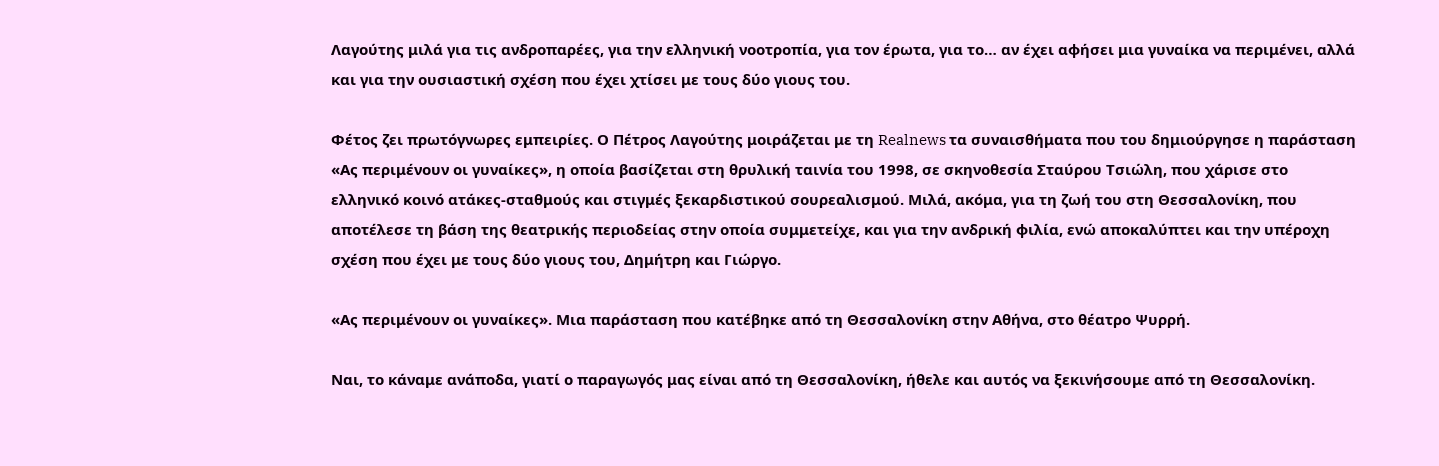Λαγούτης μιλά για τις ανδροπαρέες, για την ελληνική νοοτροπία, για τον έρωτα, για το… αν έχει αφήσει μια γυναίκα να περιμένει, αλλά και για την ουσιαστική σχέση που έχει χτίσει με τους δύο γιους του.

Φέτος ζει πρωτόγνωρες εμπειρίες. Ο Πέτρος Λαγούτης μοιράζεται με τη Realnews τα συναισθήματα που του δημιούργησε η παράσταση «Ας περιμένουν οι γυναίκες», η οποία βασίζεται στη θρυλική ταινία του 1998, σε σκηνοθεσία Σταύρου Τσιώλη, που χάρισε στο ελληνικό κοινό ατάκες-σταθμούς και στιγμές ξεκαρδιστικού σουρεαλισμού. Μιλά, ακόμα, για τη ζωή του στη Θεσσαλονίκη, που αποτέλεσε τη βάση της θεατρικής περιοδείας στην οποία συμμετείχε, και για την ανδρική φιλία, ενώ αποκαλύπτει και την υπέροχη σχέση που έχει με τους δύο γιους του, Δημήτρη και Γιώργο.

«Ας περιμένουν οι γυναίκες». Μια παράσταση που κατέβηκε από τη Θεσσαλονίκη στην Αθήνα, στο θέατρο Ψυρρή.

Ναι, το κάναμε ανάποδα, γιατί ο παραγωγός μας είναι από τη Θεσσαλονίκη, ήθελε και αυτός να ξεκινήσουμε από τη Θεσσαλονίκη.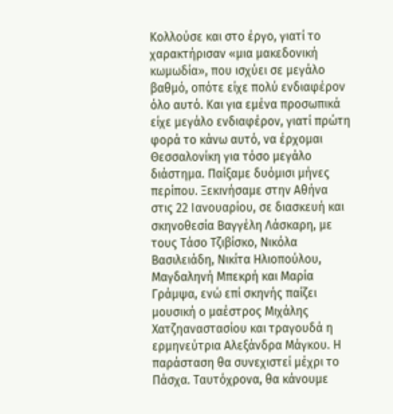Κολλούσε και στο έργο, γιατί το χαρακτήρισαν «μια μακεδονική κωμωδία», που ισχύει σε μεγάλο βαθμό, οπότε είχε πολύ ενδιαφέρον όλο αυτό. Και για εμένα προσωπικά είχε μεγάλο ενδιαφέρον, γιατί πρώτη φορά το κάνω αυτό, να έρχομαι Θεσσαλονίκη για τόσο μεγάλο διάστημα. Παίξαμε δυόμισι μήνες περίπου. Ξεκινήσαμε στην Αθήνα στις 22 Ιανουαρίου, σε διασκευή και σκηνοθεσία Βαγγέλη Λάσκαρη, με τους Τάσο Τζιβίσκο, Νικόλα Βασιλειάδη, Νικίτα Ηλιοπούλου, Μαγδαληνή Μπεκρή και Μαρία Γράμψα, ενώ επί σκηνής παίζει μουσική ο μαέστρος Μιχάλης Χατζηαναστασίου και τραγουδά η ερμηνεύτρια Αλεξάνδρα Μάγκου. Η παράσταση θα συνεχιστεί μέχρι το Πάσχα. Ταυτόχρονα, θα κάνουμε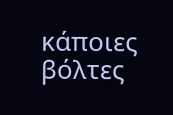κάποιες βόλτες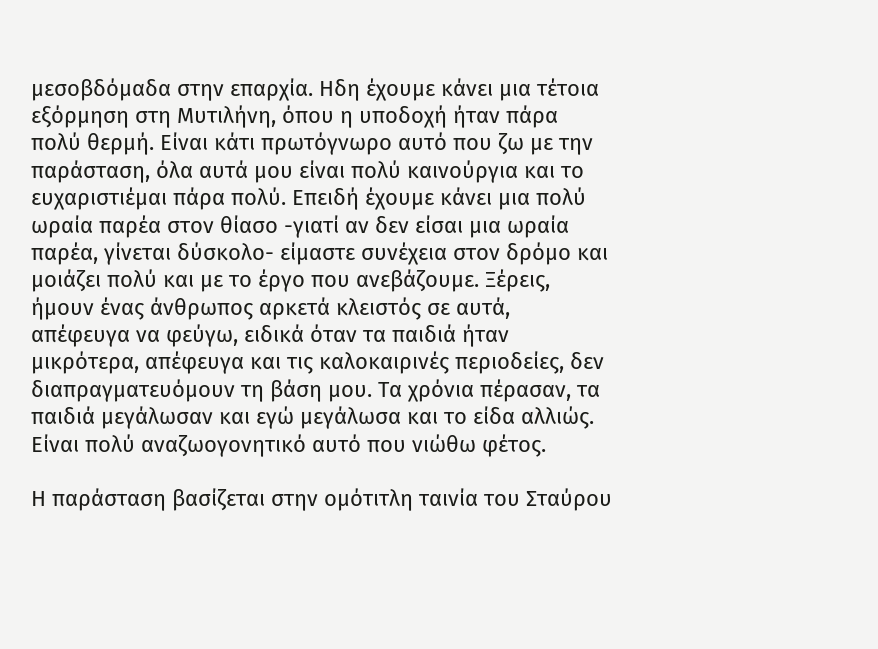μεσοβδόμαδα στην επαρχία. Ηδη έχουμε κάνει μια τέτοια εξόρμηση στη Μυτιλήνη, όπου η υποδοχή ήταν πάρα πολύ θερμή. Είναι κάτι πρωτόγνωρο αυτό που ζω με την παράσταση, όλα αυτά μου είναι πολύ καινούργια και το ευχαριστιέμαι πάρα πολύ. Επειδή έχουμε κάνει μια πολύ ωραία παρέα στον θίασο -γιατί αν δεν είσαι μια ωραία παρέα, γίνεται δύσκολο- είμαστε συνέχεια στον δρόμο και μοιάζει πολύ και με το έργο που ανεβάζουμε. Ξέρεις, ήμουν ένας άνθρωπος αρκετά κλειστός σε αυτά, απέφευγα να φεύγω, ειδικά όταν τα παιδιά ήταν μικρότερα, απέφευγα και τις καλοκαιρινές περιοδείες, δεν διαπραγματευόμουν τη βάση μου. Τα χρόνια πέρασαν, τα παιδιά μεγάλωσαν και εγώ μεγάλωσα και το είδα αλλιώς. Είναι πολύ αναζωογονητικό αυτό που νιώθω φέτος.

Η παράσταση βασίζεται στην ομότιτλη ταινία του Σταύρου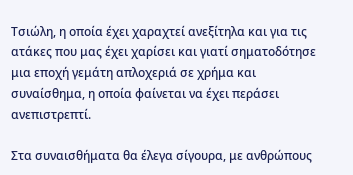Τσιώλη, η οποία έχει χαραχτεί ανεξίτηλα και για τις ατάκες που μας έχει χαρίσει και γιατί σηματοδότησε μια εποχή γεμάτη απλοχεριά σε χρήμα και συναίσθημα, η οποία φαίνεται να έχει περάσει ανεπιστρεπτί.

Στα συναισθήματα θα έλεγα σίγουρα, με ανθρώπους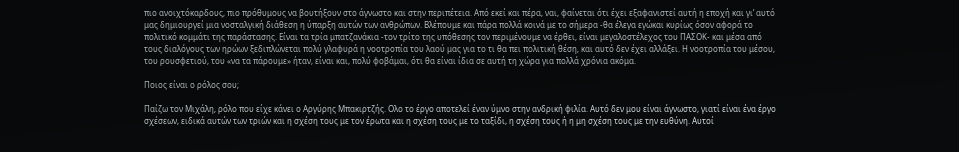πιο ανοιχτόκαρδους, πιο πρόθυμους να βουτήξουν στο άγνωστο και στην περιπέτεια. Από εκεί και πέρα, ναι, φαίνεται ότι έχει εξαφανιστεί αυτή η εποχή και γι’ αυτό μας δημιουργεί μια νοσταλγική διάθεση η ύπαρξη αυτών των ανθρώπων. Βλέπουμε και πάρα πολλά κοινά με το σήμερα -θα έλεγα εγώκαι κυρίως όσον αφορά το πολιτικό κομμάτι της παράστασης. Είναι τα τρία μπατζανάκια -τον τρίτο της υπόθεσης τον περιμένουμε να έρθει, είναι μεγαλοστέλεχος του ΠΑΣΟΚ- και μέσα από τους διαλόγους των ηρώων ξεδιπλώνεται πολύ γλαφυρά η νοοτροπία του λαού μας για το τι θα πει πολιτική θέση, και αυτό δεν έχει αλλάξει. Η νοοτροπία του μέσου, του ρουσφετιού, του «να τα πάρουμε» ήταν, είναι και, πολύ φοβάμαι, ότι θα είναι ίδια σε αυτή τη χώρα για πολλά χρόνια ακόμα.

Ποιος είναι ο ρόλος σου;

Παίζω τον Μιχάλη, ρόλο που είχε κάνει ο Αργύρης Μπακιρτζής. Ολο το έργο αποτελεί έναν ύμνο στην ανδρική φιλία. Αυτό δεν μου είναι άγνωστο, γιατί είναι ένα έργο σχέσεων, ειδικά αυτών των τριών και η σχέση τους με τον έρωτα και η σχέση τους με το ταξίδι, η σχέση τους ή η μη σχέση τους με την ευθύνη. Αυτοί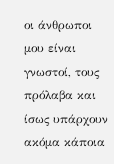οι άνθρωποι μου είναι γνωστοί, τους πρόλαβα και ίσως υπάρχουν ακόμα κάποια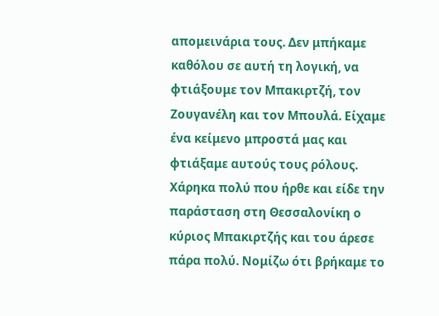απομεινάρια τους. Δεν μπήκαμε καθόλου σε αυτή τη λογική, να φτιάξουμε τον Μπακιρτζή, τον Ζουγανέλη και τον Μπουλά. Είχαμε ένα κείμενο μπροστά μας και φτιάξαμε αυτούς τους ρόλους. Χάρηκα πολύ που ήρθε και είδε την παράσταση στη Θεσσαλονίκη ο κύριος Μπακιρτζής και του άρεσε πάρα πολύ. Νομίζω ότι βρήκαμε το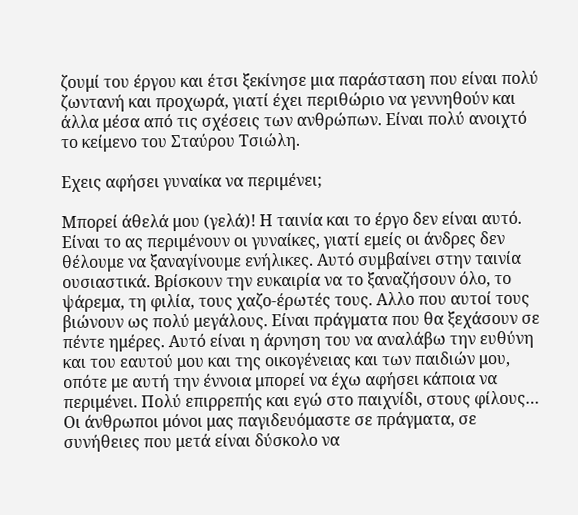ζουμί του έργου και έτσι ξεκίνησε μια παράσταση που είναι πολύ ζωντανή και προχωρά, γιατί έχει περιθώριο να γεννηθούν και άλλα μέσα από τις σχέσεις των ανθρώπων. Είναι πολύ ανοιχτό το κείμενο του Σταύρου Τσιώλη.

Εχεις αφήσει γυναίκα να περιμένει;

Μπορεί άθελά μου (γελά)! Η ταινία και το έργο δεν είναι αυτό. Είναι το ας περιμένουν οι γυναίκες, γιατί εμείς οι άνδρες δεν θέλουμε να ξαναγίνουμε ενήλικες. Αυτό συμβαίνει στην ταινία ουσιαστικά. Βρίσκουν την ευκαιρία να το ξαναζήσουν όλο, το ψάρεμα, τη φιλία, τους χαζο-έρωτές τους. Αλλο που αυτοί τους βιώνουν ως πολύ μεγάλους. Είναι πράγματα που θα ξεχάσουν σε πέντε ημέρες. Αυτό είναι η άρνηση του να αναλάβω την ευθύνη και του εαυτού μου και της οικογένειας και των παιδιών μου, οπότε με αυτή την έννοια μπορεί να έχω αφήσει κάποια να περιμένει. Πολύ επιρρεπής και εγώ στο παιχνίδι, στους φίλους… Οι άνθρωποι μόνοι μας παγιδευόμαστε σε πράγματα, σε συνήθειες που μετά είναι δύσκολο να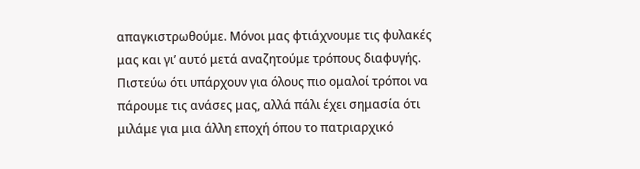απαγκιστρωθούμε. Μόνοι μας φτιάχνουμε τις φυλακές μας και γι’ αυτό μετά αναζητούμε τρόπους διαφυγής. Πιστεύω ότι υπάρχουν για όλους πιο ομαλοί τρόποι να πάρουμε τις ανάσες μας, αλλά πάλι έχει σημασία ότι μιλάμε για μια άλλη εποχή όπου το πατριαρχικό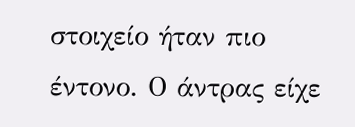στοιχείο ήταν πιο έντονο. Ο άντρας είχε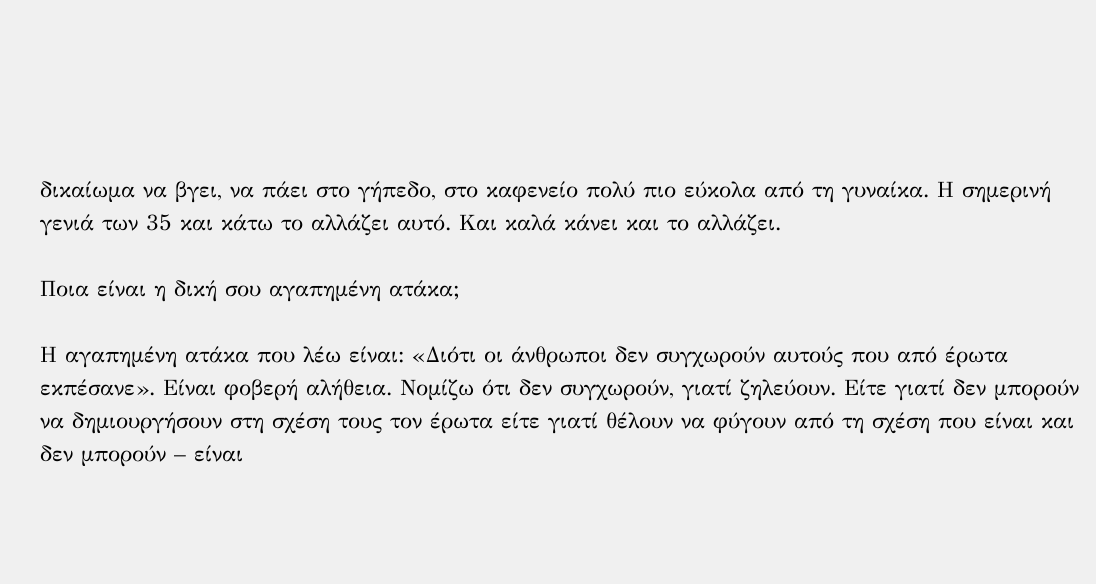δικαίωμα να βγει, να πάει στο γήπεδο, στο καφενείο πολύ πιο εύκολα από τη γυναίκα. Η σημερινή γενιά των 35 και κάτω το αλλάζει αυτό. Και καλά κάνει και το αλλάζει.

Ποια είναι η δική σου αγαπημένη ατάκα;

Η αγαπημένη ατάκα που λέω είναι: «Διότι οι άνθρωποι δεν συγχωρούν αυτούς που από έρωτα εκπέσανε». Είναι φοβερή αλήθεια. Νομίζω ότι δεν συγχωρούν, γιατί ζηλεύουν. Είτε γιατί δεν μπορούν να δημιουργήσουν στη σχέση τους τον έρωτα είτε γιατί θέλουν να φύγουν από τη σχέση που είναι και δεν μπορούν – είναι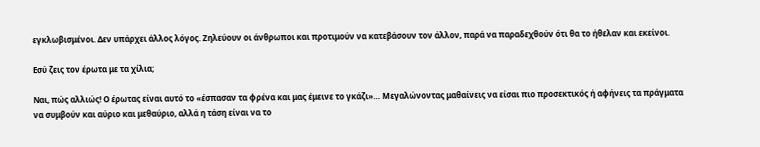εγκλωβισμένοι. Δεν υπάρχει άλλος λόγος. Ζηλεύουν οι άνθρωποι και προτιμούν να κατεβάσουν τον άλλον, παρά να παραδεχθούν ότι θα το ήθελαν και εκείνοι.

Εσύ ζεις τον έρωτα με τα χίλια;

Ναι, πώς αλλιώς! Ο έρωτας είναι αυτό το «έσπασαν τα φρένα και μας έμεινε το γκάζι»… Μεγαλώνοντας μαθαίνεις να είσαι πιο προσεκτικός ή αφήνεις τα πράγματα να συμβούν και αύριο και μεθαύριο, αλλά η τάση είναι να το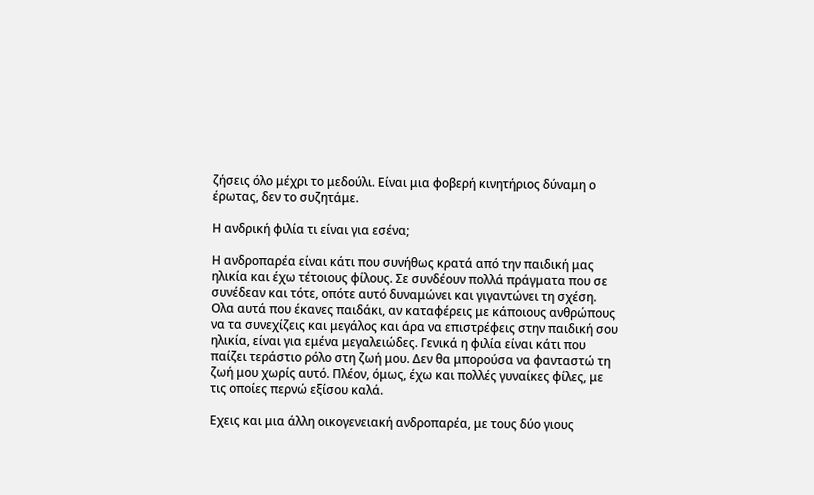ζήσεις όλο μέχρι το μεδούλι. Είναι μια φοβερή κινητήριος δύναμη ο έρωτας, δεν το συζητάμε.

Η ανδρική φιλία τι είναι για εσένα;

Η ανδροπαρέα είναι κάτι που συνήθως κρατά από την παιδική μας ηλικία και έχω τέτοιους φίλους. Σε συνδέουν πολλά πράγματα που σε συνέδεαν και τότε, οπότε αυτό δυναμώνει και γιγαντώνει τη σχέση. Ολα αυτά που έκανες παιδάκι, αν καταφέρεις με κάποιους ανθρώπους να τα συνεχίζεις και μεγάλος και άρα να επιστρέφεις στην παιδική σου ηλικία, είναι για εμένα μεγαλειώδες. Γενικά η φιλία είναι κάτι που παίζει τεράστιο ρόλο στη ζωή μου. Δεν θα μπορούσα να φανταστώ τη ζωή μου χωρίς αυτό. Πλέον, όμως, έχω και πολλές γυναίκες φίλες, με τις οποίες περνώ εξίσου καλά.

Εχεις και μια άλλη οικογενειακή ανδροπαρέα, με τους δύο γιους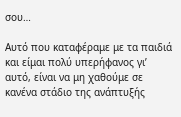σου…

Αυτό που καταφέραμε με τα παιδιά και είμαι πολύ υπερήφανος γι’ αυτό, είναι να μη χαθούμε σε κανένα στάδιο της ανάπτυξής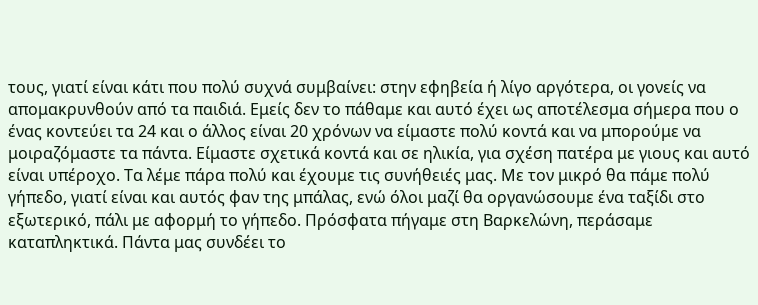τους, γιατί είναι κάτι που πολύ συχνά συμβαίνει: στην εφηβεία ή λίγο αργότερα, οι γονείς να απομακρυνθούν από τα παιδιά. Εμείς δεν το πάθαμε και αυτό έχει ως αποτέλεσμα σήμερα που ο ένας κοντεύει τα 24 και ο άλλος είναι 20 χρόνων να είμαστε πολύ κοντά και να μπορούμε να μοιραζόμαστε τα πάντα. Είμαστε σχετικά κοντά και σε ηλικία, για σχέση πατέρα με γιους και αυτό είναι υπέροχο. Τα λέμε πάρα πολύ και έχουμε τις συνήθειές μας. Με τον μικρό θα πάμε πολύ γήπεδο, γιατί είναι και αυτός φαν της μπάλας, ενώ όλοι μαζί θα οργανώσουμε ένα ταξίδι στο εξωτερικό, πάλι με αφορμή το γήπεδο. Πρόσφατα πήγαμε στη Βαρκελώνη, περάσαμε καταπληκτικά. Πάντα μας συνδέει το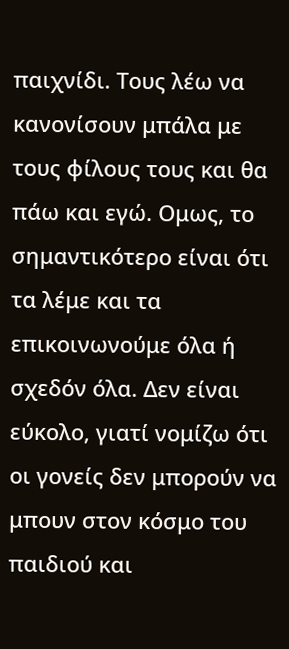παιχνίδι. Τους λέω να κανονίσουν μπάλα με τους φίλους τους και θα πάω και εγώ. Ομως, το σημαντικότερο είναι ότι τα λέμε και τα επικοινωνούμε όλα ή σχεδόν όλα. Δεν είναι εύκολο, γιατί νομίζω ότι οι γονείς δεν μπορούν να μπουν στον κόσμο του παιδιού και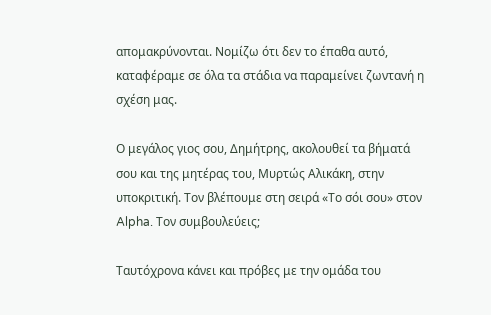απομακρύνονται. Νομίζω ότι δεν το έπαθα αυτό, καταφέραμε σε όλα τα στάδια να παραμείνει ζωντανή η σχέση μας.

Ο μεγάλος γιος σου, Δημήτρης, ακολουθεί τα βήματά σου και της μητέρας του, Μυρτώς Αλικάκη, στην υποκριτική. Τον βλέπουμε στη σειρά «Το σόι σου» στον Alpha. Τον συμβουλεύεις;

Ταυτόχρονα κάνει και πρόβες με την ομάδα του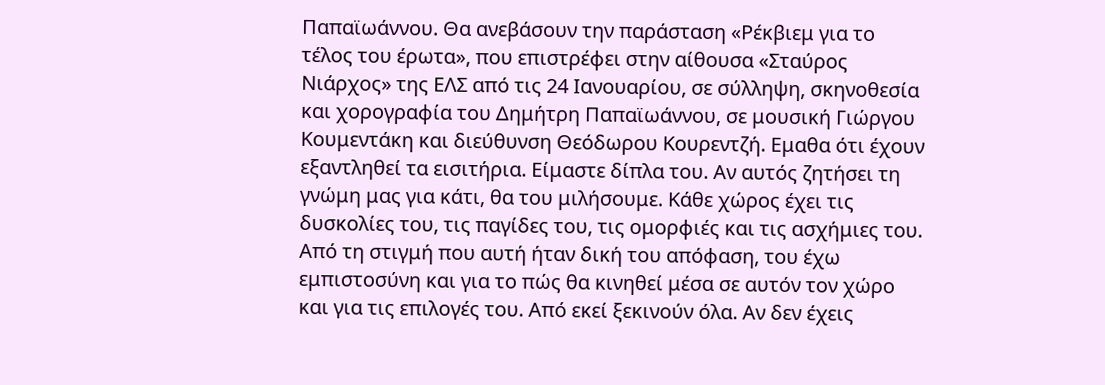Παπαϊωάννου. Θα ανεβάσουν την παράσταση «Ρέκβιεμ για το τέλος του έρωτα», που επιστρέφει στην αίθουσα «Σταύρος Νιάρχος» της ΕΛΣ από τις 24 Ιανουαρίου, σε σύλληψη, σκηνοθεσία και χορογραφία του Δημήτρη Παπαϊωάννου, σε μουσική Γιώργου Κουμεντάκη και διεύθυνση Θεόδωρου Κουρεντζή. Εμαθα ότι έχουν εξαντληθεί τα εισιτήρια. Είμαστε δίπλα του. Αν αυτός ζητήσει τη γνώμη μας για κάτι, θα του μιλήσουμε. Κάθε χώρος έχει τις δυσκολίες του, τις παγίδες του, τις ομορφιές και τις ασχήμιες του. Από τη στιγμή που αυτή ήταν δική του απόφαση, του έχω εμπιστοσύνη και για το πώς θα κινηθεί μέσα σε αυτόν τον χώρο και για τις επιλογές του. Από εκεί ξεκινούν όλα. Αν δεν έχεις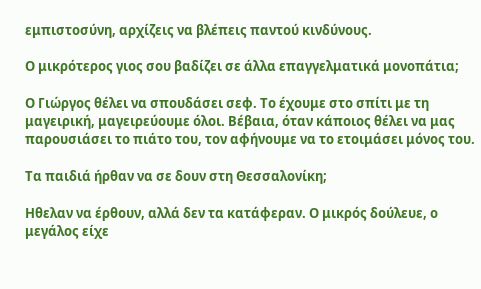εμπιστοσύνη, αρχίζεις να βλέπεις παντού κινδύνους.

Ο μικρότερος γιος σου βαδίζει σε άλλα επαγγελματικά μονοπάτια;

Ο Γιώργος θέλει να σπουδάσει σεφ. Το έχουμε στο σπίτι με τη μαγειρική, μαγειρεύουμε όλοι. Βέβαια, όταν κάποιος θέλει να μας παρουσιάσει το πιάτο του, τον αφήνουμε να το ετοιμάσει μόνος του.

Τα παιδιά ήρθαν να σε δουν στη Θεσσαλονίκη;

Ηθελαν να έρθουν, αλλά δεν τα κατάφεραν. Ο μικρός δούλευε, ο μεγάλος είχε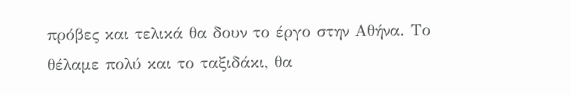πρόβες και τελικά θα δουν το έργο στην Αθήνα. Το θέλαμε πολύ και το ταξιδάκι, θα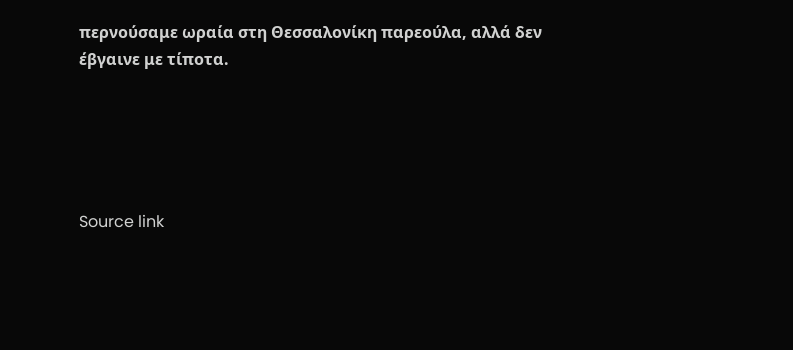περνούσαμε ωραία στη Θεσσαλονίκη παρεούλα, αλλά δεν έβγαινε με τίποτα.





Source link